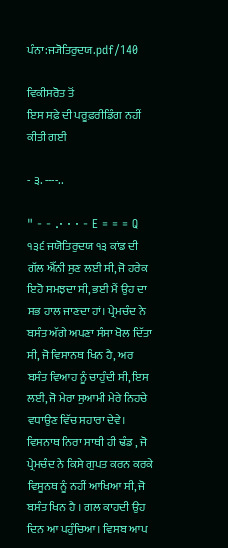ਪੰਨਾ:ਜ੍ਯੋਤਿਰੁਦਯ.pdf/140

ਵਿਕੀਸਰੋਤ ਤੋਂ
ਇਸ ਸਫ਼ੇ ਦੀ ਪਰੂਫ਼ਰੀਡਿੰਗ ਨਹੀਂ ਕੀਤੀ ਗਈ

- ੩. ----..

" - - .· · · - E = = = Q ੧੩੬ ਜਯੋਤਿਰੁਦਯ ੧੩ ਕਾਂਡ ਦੀ ਗੱਲ ਐੱਨੀ ਸੁਣ ਲਈ ਸੀ, ਜੋ ਹਰੇਕ ਇਹੋ ਸਮਝਦਾ ਸੀ, ਭਈ ਮੈਂ ਉਹ ਦਾ ਸਭ ਹਾਲ ਜਾਣਦਾ ਹਾਂ। ਪ੍ਰੇਮਚੰਦ ਨੇ ਬਸੰਤ ਅੱਗੇ ਅਪਣਾ ਸੰਸਾ ਖੋਲ ਦਿੱਤਾ ਸੀ, ਜੋ ਵਿਸਾਨਥ ਖਿਨ ਹੈ, ਅਰ ਬਸੰਤ ਵਿਆਹ ਨੂੰ ਚਾਹੁੰਦੀ ਸੀ, ਇਸ ਲਈ, ਜੋ ਮੇਰਾ ਸੁਆਮੀ ਮੇਰੇ ਨਿਹਚੇ ਵਧਾਉਣ ਵਿੱਚ ਸਹਾਰਾ ਦੇਵੇ। ਵਿਸਨਾਥ ਨਿਰਾ ਸਾਥੀ ਹੀ ਢੰਡ , ਜੋ ਪ੍ਰੇਮਚੰਦ ਨੇ ਕਿਸੇ ਗੁਪਤ ਕਰਨ ਕਰਕੇ ਵਿਸੂਨਥ ਨੂੰ ਨਹੀਂ ਆਖਿਆ ਸੀ, ਜੋ ਬਸੰਤ ਖਿਨ ਹੈ । ਗਲ ਕਾਹਦੀ ਉਹ ਦਿਨ ਆ ਪਹੁੰਚਿਆ। ਵਿਸਬ ਆਪ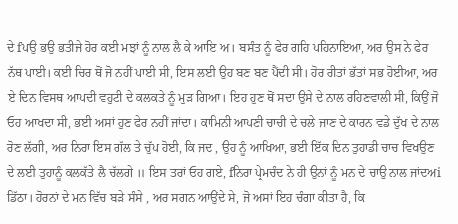ਦੇ fਪਉ ਭਉ ਭਤੀਜੇ ਹੋਰ ਕਈ ਮਝਾਂ ਨੂੰ ਨਾਲ ਲੈ ਕੇ ਆਇ ਅ। ਬਸੰਤ ਨੂੰ ਫੇਰ ਗਹਿ ਪਹਿਨਾਇਆ, ਅਰ ਉਸ ਨੇ ਫੇਰ ਨੱਥ ਪਾਈ। ਕਈ ਚਿਰ ਥੋਂ ਜੋ ਨਹੀਂ ਪਾਈ ਸੀ, ਇਸ ਲਈ ਉਹ ਬਣ ਬਣ ਪੈਂਦੀ ਸੀ। ਹੋਰ ਰੀਤਾਂ ਭੱਤਾਂ ਸਭ ਹੋਈਆ, ਅਰ ਏ ਦਿਨ ਵਿਸਥ ਆਪਦੀ ਵਹੁਟੀ ਦੇ ਕਲਕਤੇ ਨੂੰ ਮੁੜ ਗਿਆ। ਇਹ ਹੁਣ ਥੋਂ ਸਦਾ ਉਸੇ ਦੇ ਨਾਲ ਰਹਿਣਵਾਲੀ ਸੀ, ਕਿਉਂ ਜੋ ਓਹ ਆਖਦਾ ਸੀ, ਭਈ ਅਸਾਂ ਹੁਣ ਫੇਰ ਨਹੀਂ ਜਾਂਦਾ। ਕਾਮਿਨੀ ਆਪਣੀ ਚਾਚੀ ਦੇ ਚਲੇ ਜਾਣ ਦੇ ਕਾਰਨ ਵਡੇ ਦੁੱਖ ਦੇ ਨਾਲ ਰੋਣ ਲੱਗੀ, ਅਰ ਨਿਰਾ ਇਸ ਗੱਲ ਤੇ ਚੁੱਪ ਹੋਈ, ਕਿ ਜਦ , ਉਹ ਨੂੰ ਆਖਿਆ, ਭਈ ਇੱਕ ਦਿਨ ਤੁਹਾਡੀ ਚਾਚ ਵਿਖਉਣ ਦੇ ਲਈ ਤੁਹਾਨੂੰ ਕਲਕੱਤੇ ਲੈ ਚੱਲਗੇ ॥ ਇਸ ਤਰਾਂ ਓਹ ਗਏ, fਨਿਰਾ ਪ੍ਰੇਮਚੰਦ ਨੇ ਹੀ ਉਨਾਂ ਨੂੰ ਮਨ ਦੇ ਚਾਉ ਨਾਲ ਜਾਂਦਅi ਡਿੱਠਾ। ਹੋਰਨਾਂ ਦੇ ਮਨ ਵਿੱਚ ਬੜੇ ਸੰਸੇ , ਅਰ ਸਗਨ ਆਉਂਦੇ ਸੇ, ਜੋ ਅਸਾਂ ਇਹ ਚੰਗਾ ਕੀਤਾ ਹੈ, ਕਿ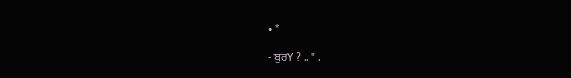• *

- ਬੁਰY ? .. " .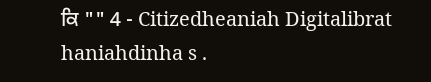ਕਿ "" 4 - Citizedheaniah Digitalibrat haniahdinha s .